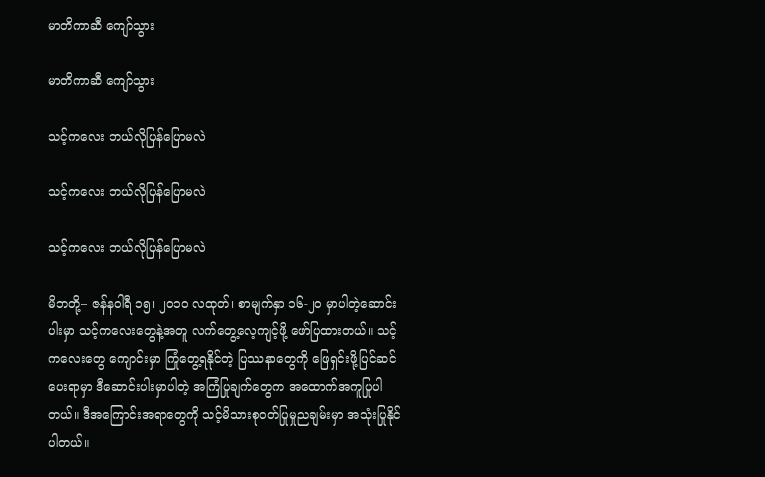မာတိကာဆီ ကျော်သွား

မာတိကာဆီ ကျော်သွား

သင့်ကလေး ဘယ်လိုပြန်ပြောမလဲ

သင့်ကလေး ဘယ်လိုပြန်ပြောမလဲ

သင့်ကလေး ဘယ်လိုပြန်ပြောမလဲ

မိဘတို့– ဇန်နဝါရီ ၁၅၊ ၂၀၁၀ လထုတ်၊ စာမျက်နှာ ၁၆-၂၀ မှာပါတဲ့ဆောင်းပါးမှာ သင့်ကလေးတွေနဲ့အတူ လက်တွေ့လေ့ကျင့်ဖို့ ဖော်ပြထားတယ်။ သင့်ကလေးတွေ ကျောင်းမှာ ကြုံတွေ့ရနိုင်တဲ့ ပြဿနာတွေကို ဖြေရှင်းဖို့ပြင်ဆင်ပေးရာမှာ ဒီဆောင်းပါးမှာပါတဲ့ အကြံပြုချက်တွေက အထောက်အကူပြုပါတယ်။ ဒီအကြောင်းအရာတွေကို သင့်မိသားစုဝတ်ပြုမှုညချမ်းမှာ အသုံးပြုနိုင်ပါတယ်။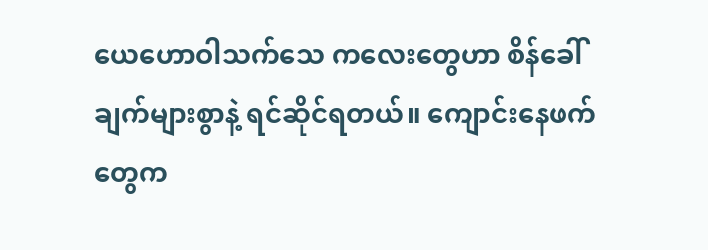ယေဟောဝါသက်သေ ကလေးတွေဟာ စိန်ခေါ်ချက်များစွာနဲ့ ရင်ဆိုင်ရတယ်။ ကျောင်းနေဖက်တွေက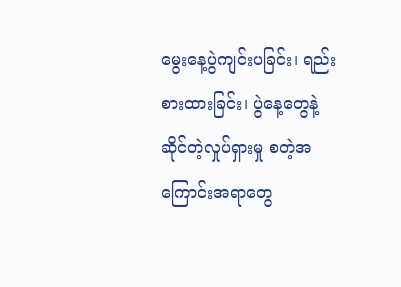မွေးနေ့ပွဲကျင်းပခြင်း၊ ရည်းစားထားခြင်း၊ ပွဲနေ့တွေနဲ့ဆိုင်တဲ့လှုပ်ရှားမှု စတဲ့အကြောင်းအရာတွေ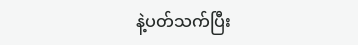နဲ့ပတ်သက်ပြီး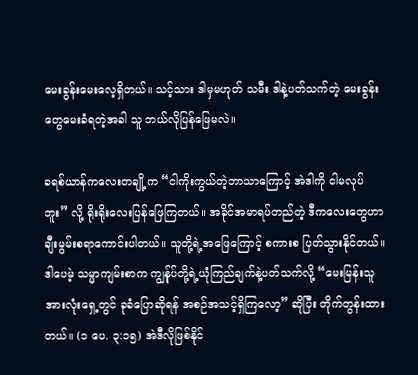မေးခွန်းမေးလေ့ရှိတယ်။ သင့်သား ဒါမှမဟုတ် သမီး ဒါနဲ့ပတ်သက်တဲ့ မေးခွန်းတွေမေးခံရတဲ့အခါ သူ ဘယ်လိုပြန်ဖြေမလဲ။

ခရစ်ယာန်ကလေးတချို့က “ငါကိုးကွယ်တဲ့ဘာသာကြောင့် အဲဒါကို ငါမလုပ်ဘူး” လို့ ရိုးရိုးလေးပြန်ဖြေကြတယ်။ အခိုင်အမာရပ်တည်တဲ့ ဒီကလေးတွေဟာ ချီးမွမ်းစရာကောင်းပါတယ်။ သူတို့ရဲ့အဖြေကြောင့် စကားစ ပြတ်သွားနိုင်တယ်။ ဒါပေမဲ့ သမ္မာကျမ်းစာက ကျွန်ုပ်တို့ရဲ့ယုံကြည်ချက်နဲ့ပတ်သက်လို့ “မေးမြန်းသူအားလုံးရှေ့တွင် ခုခံပြောဆိုရန် အစဉ်အသင့်ရှိကြလော့” ဆိုပြီး တိုက်တွန်းထားတယ်။ (၁ ပေ. ၃:၁၅) အဲဒီလိုဖြစ်နိုင်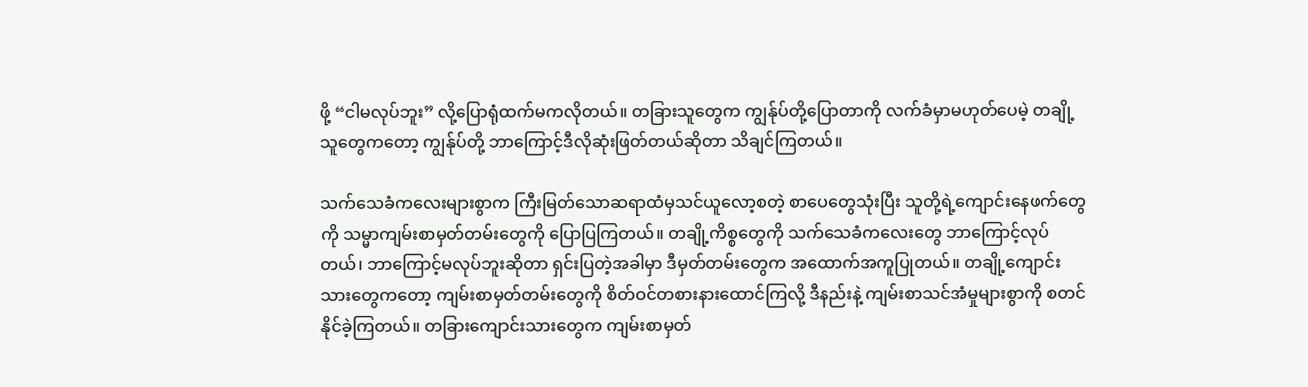ဖို့ “ငါမလုပ်ဘူး” လို့ပြောရုံထက်မကလိုတယ်။ တခြားသူတွေက ကျွန်ုပ်တို့ပြောတာကို လက်ခံမှာမဟုတ်ပေမဲ့ တချို့သူတွေကတော့ ကျွန်ုပ်တို့ ဘာကြောင့်ဒီလိုဆုံးဖြတ်တယ်ဆိုတာ သိချင်ကြတယ်။

သက်သေခံကလေးများစွာက ကြီးမြတ်သောဆရာထံမှသင်ယူလော့စတဲ့ စာပေတွေသုံးပြီး သူတို့ရဲ့ကျောင်းနေဖက်တွေကို သမ္မာကျမ်းစာမှတ်တမ်းတွေကို ပြောပြကြတယ်။ တချို့ကိစ္စတွေကို သက်သေခံကလေးတွေ ဘာကြောင့်လုပ်တယ်၊ ဘာကြောင့်မလုပ်ဘူးဆိုတာ ရှင်းပြတဲ့အခါမှာ ဒီမှတ်တမ်းတွေက အထောက်အကူပြုတယ်။ တချို့ကျောင်းသားတွေကတော့ ကျမ်းစာမှတ်တမ်းတွေကို စိတ်ဝင်တစားနားထောင်ကြလို့ ဒီနည်းနဲ့ ကျမ်းစာသင်အံမှုများစွာကို စတင်နိုင်ခဲ့ကြတယ်။ တခြားကျောင်းသားတွေက ကျမ်းစာမှတ်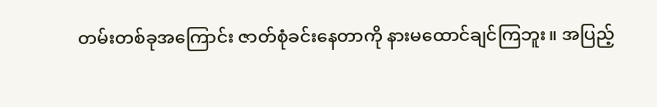တမ်းတစ်ခုအကြောင်း ဇာတ်စုံခင်းနေတာကို နားမထောင်ချင်ကြဘူး။ အပြည့်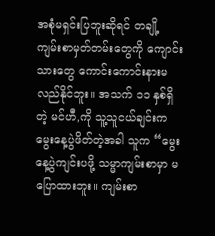အစုံမရှင်းပြဘူးဆိုရင် တချို့ကျမ်းစာမှတ်တမ်းတွေကို ကျောင်းသားတွေ ကောင်းကောင်းနားမလည်နိုင်ဘူး။ အသက် ၁၁ နှစ်ရှိတဲ့ မင်ဟီ,ကို သူ့သူငယ်ချင်းက မွေးနေ့ပွဲဖိတ်တဲ့အခါ သူက “မွေးနေ့ပွဲကျင်းပဖို့ သမ္မာကျမ်းစာမှာ မပြောထားဘူး။ ကျမ်းစာ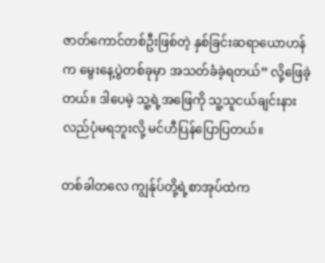ဇာတ်ကောင်တစ်ဦးဖြစ်တဲ့ နှစ်ခြင်းဆရာယောဟန်က မွေးနေ့ပွဲတစ်ခုမှာ အသတ်ခံခဲ့ရတယ်” လို့ဖြေခဲ့တယ်။ ဒါပေမဲ့ သူ့ရဲ့အဖြေကို သူ့သူငယ်ချင်းနားလည်ပုံမရဘူးလို့ မင်ဟီပြန်ပြောပြတယ်။

တစ်ခါတလေ ကျွန်ုပ်တို့ရဲ့စာအုပ်ထဲက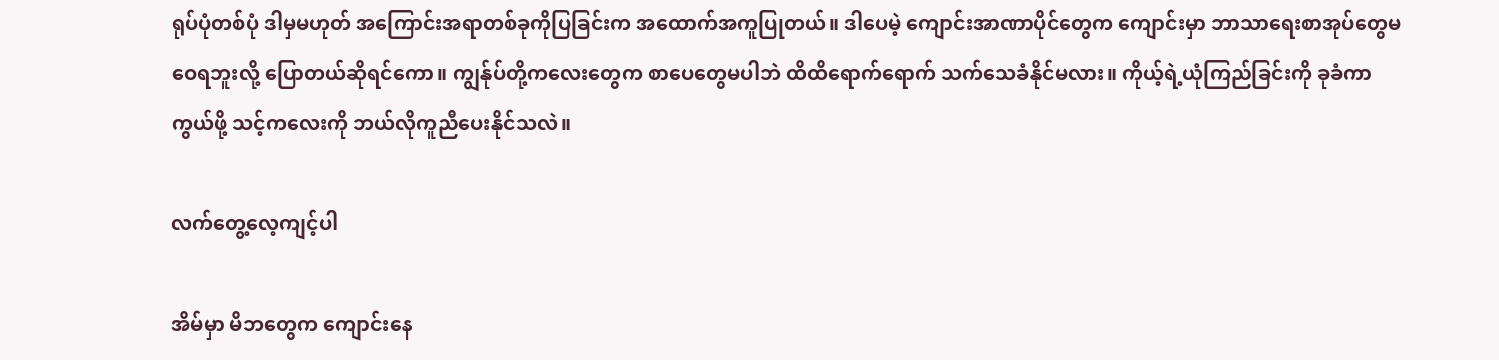ရုပ်ပုံတစ်ပုံ ဒါမှမဟုတ် အကြောင်းအရာတစ်ခုကိုပြခြင်းက အထောက်အကူပြုတယ်။ ဒါပေမဲ့ ကျောင်းအာဏာပိုင်တွေက ကျောင်းမှာ ဘာသာရေးစာအုပ်တွေမဝေရဘူးလို့ ပြောတယ်ဆိုရင်ကော။ ကျွန်ုပ်တို့ကလေးတွေက စာပေတွေမပါဘဲ ထိထိရောက်ရောက် သက်သေခံနိုင်မလား။ ကိုယ့်ရဲ့ယုံကြည်ခြင်းကို ခုခံကာကွယ်ဖို့ သင့်ကလေးကို ဘယ်လိုကူညီပေးနိုင်သလဲ။

လက်တွေ့လေ့ကျင့်ပါ

အိမ်မှာ မိဘတွေက ကျောင်းနေ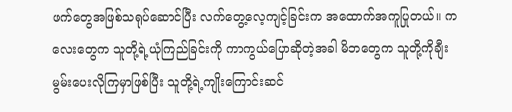ဖက်တွေအဖြစ်သရုပ်ဆောင်ပြီး လက်တွေ့လေ့ကျင့်ခြင်းက အထောက်အကူပြုတယ်။ ကလေးတွေက သူတို့ရဲ့ယုံကြည်ခြင်းကို ကာကွယ်ပြောဆိုတဲ့အခါ မိဘတွေက သူတို့ကိုချီးမွမ်းပေးလိုကြမှာဖြစ်ပြီး သူတို့ရဲ့ကျိုးကြောင်းဆင်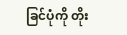ခြင်ပုံကို တိုး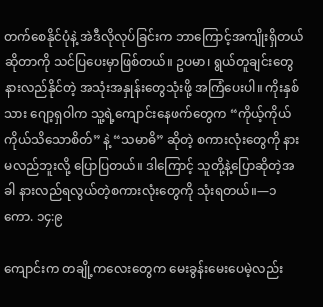တက်စေနိုင်ပုံနဲ့ အဲဒီလိုလုပ်ခြင်းက ဘာကြောင့်အကျိုးရှိတယ်ဆိုတာကို သင်ပြပေးမှာဖြစ်တယ်။ ဥပမာ၊ ရွယ်တူချင်းတွေနားလည်နိုင်တဲ့ အသုံးအနှုန်းတွေသုံးဖို့ အကြံပေးပါ။ ကိုးနှစ်သား ဂျော့ရှဝါက သူ့ရဲ့ကျောင်းနေဖက်တွေက “ကိုယ့်ကိုယ်ကိုယ်သိသောစိတ်” နဲ့ “သမာဓိ” ဆိုတဲ့ စကားလုံးတွေကို နားမလည်ဘူးလို့ ပြောပြတယ်။ ဒါကြောင့် သူတို့နဲ့ပြောဆိုတဲ့အခါ နားလည်ရလွယ်တဲ့စကားလုံးတွေကို သုံးရတယ်။—၁ ကော. ၁၄:၉

ကျောင်းက တချို့ကလေးတွေက မေးခွန်းမေးပေမဲ့လည်း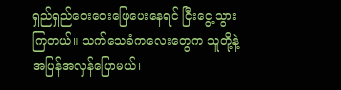ရှည်ရှည်ဝေးဝေးဖြေပေးနေရင် ငြီးငွေ့သွားကြတယ်။ သက်သေခံကလေးတွေက သူတို့နဲ့ အပြန်အလှန်ပြောမယ်၊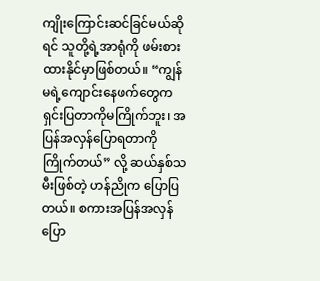ကျိုးကြောင်းဆင်ခြင်မယ်ဆိုရင် သူတို့ရဲ့အာရုံကို ဖမ်းစားထားနိုင်မှာဖြစ်တယ်။ “ကျွန်မရဲ့ကျောင်းနေဖက်တွေက ရှင်းပြတာကိုမကြိုက်ဘူး၊ အပြန်အလှန်ပြောရတာကိုကြိုက်တယ်” လို့ ဆယ်နှစ်သမီးဖြစ်တဲ့ ဟန်ညိုက ပြောပြတယ်။ စကားအပြန်အလှန်ပြော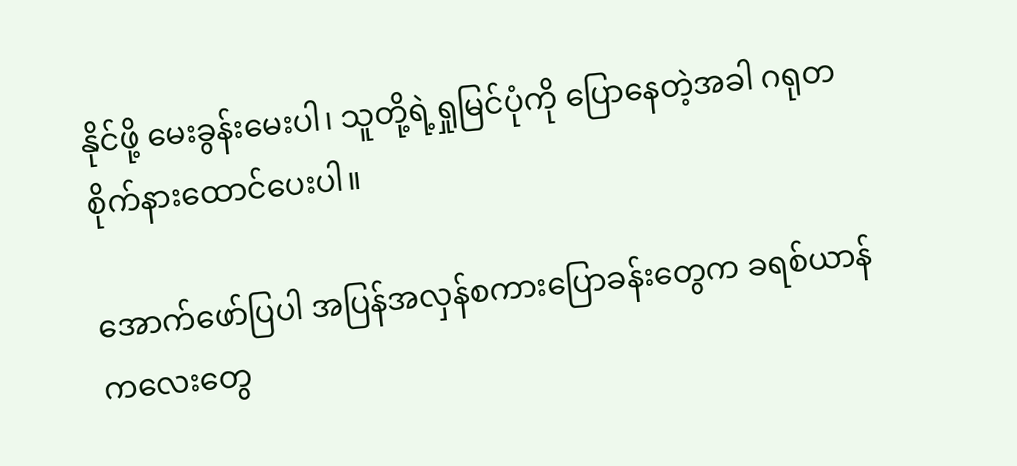နိုင်ဖို့ မေးခွန်းမေးပါ၊ သူတို့ရဲ့ရှုမြင်ပုံကို ပြောနေတဲ့အခါ ဂရုတစိုက်နားထောင်ပေးပါ။

အောက်ဖော်ပြပါ အပြန်အလှန်စကားပြောခန်းတွေက ခရစ်ယာန်ကလေးတွေ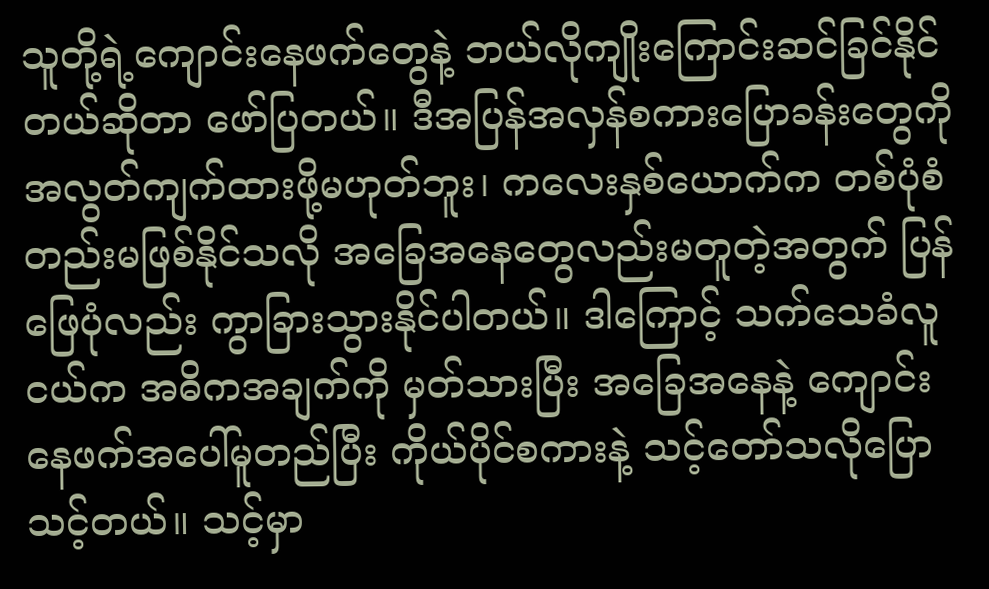သူတို့ရဲ့ကျောင်းနေဖက်တွေနဲ့ ဘယ်လိုကျိုးကြောင်းဆင်ခြင်နိုင်တယ်ဆိုတာ ဖော်ပြတယ်။ ဒီအပြန်အလှန်စကားပြောခန်းတွေကို အလွတ်ကျက်ထားဖို့မဟုတ်ဘူး၊ ကလေးနှစ်ယောက်က တစ်ပုံစံတည်းမဖြစ်နိုင်သလို အခြေအနေတွေလည်းမတူတဲ့အတွက် ပြန်ဖြေပုံလည်း ကွာခြားသွားနိုင်ပါတယ်။ ဒါကြောင့် သက်သေခံလူငယ်က အဓိကအချက်ကို မှတ်သားပြီး အခြေအနေနဲ့ ကျောင်းနေဖက်အပေါ်မူတည်ပြီး ကိုယ်ပိုင်စကားနဲ့ သင့်တော်သလိုပြောသင့်တယ်။ သင့်မှာ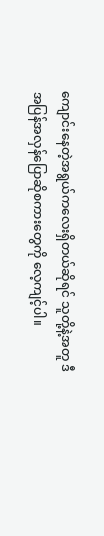ကျောင်းနေတဲ့အရွယ်ကလေးရှိတယ်ဆိုရင် သူတို့နဲ့အတူ ဒီအပြန်အလှန်ပြောဆိုစကားတွေကို လေ့ကျင့်ပါ။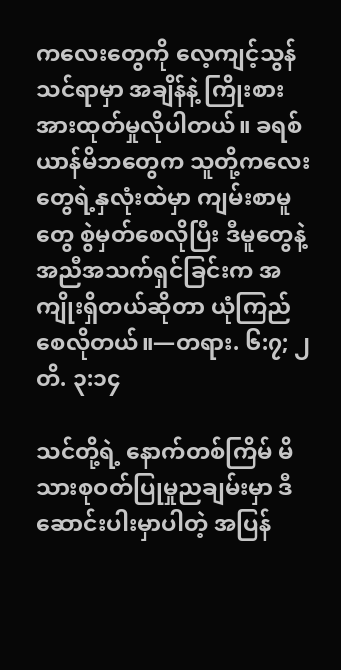ကလေးတွေကို လေ့ကျင့်သွန်သင်ရာမှာ အချိန်နဲ့ ကြိုးစားအားထုတ်မှုလိုပါတယ်။ ခရစ်ယာန်မိဘတွေက သူတို့ကလေးတွေရဲ့နှလုံးထဲမှာ ကျမ်းစာမူတွေ စွဲမှတ်စေလိုပြီး ဒီမူတွေနဲ့အညီအသက်ရှင်ခြင်းက အကျိုးရှိတယ်ဆိုတာ ယုံကြည်စေလိုတယ်။—တရား. ၆:၇; ၂ တိ. ၃:၁၄

သင်တို့ရဲ့ နောက်တစ်ကြိမ် မိသားစုဝတ်ပြုမှုညချမ်းမှာ ဒီဆောင်းပါးမှာပါတဲ့ အပြန်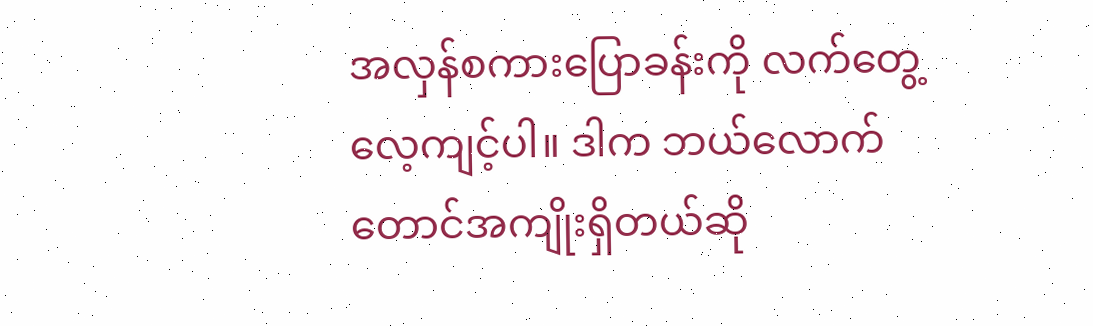အလှန်စကားပြောခန်းကို လက်တွေ့လေ့ကျင့်ပါ။ ဒါက ဘယ်လောက်တောင်အကျိုးရှိတယ်ဆို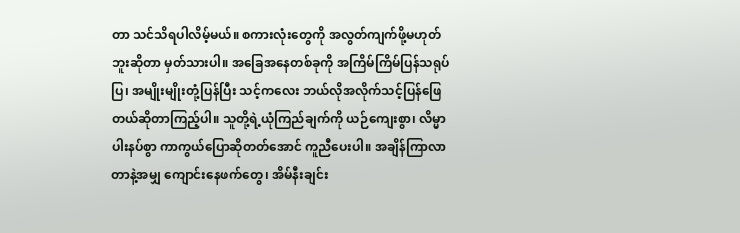တာ သင်သိရပါလိမ့်မယ်။ စကားလုံးတွေကို အလွတ်ကျက်ဖို့မဟုတ်ဘူးဆိုတာ မှတ်သားပါ။ အခြေအနေတစ်ခုကို အကြိမ်ကြိမ်ပြန်သရုပ်ပြ၊ အမျိုးမျိုးတုံ့ပြန်ပြီး သင့်ကလေး ဘယ်လိုအလိုက်သင့်ပြန်ဖြေတယ်ဆိုတာကြည့်ပါ။ သူတို့ရဲ့ယုံကြည်ချက်ကို ယဉ်ကျေးစွာ၊ လိမ္မာပါးနပ်စွာ ကာကွယ်ပြောဆိုတတ်အောင် ကူညီပေးပါ။ အချိန်ကြာလာတာနဲ့အမျှ ကျောင်းနေဖက်တွေ၊ အိမ်နီးချင်း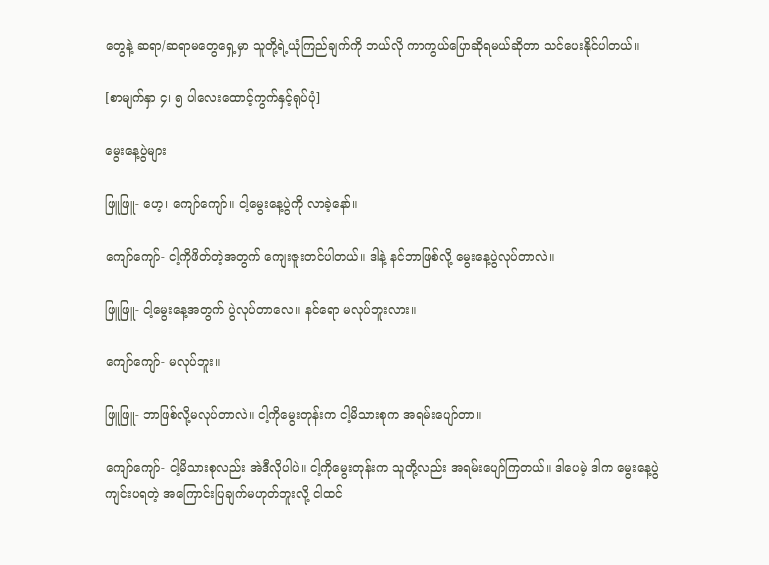တွေနဲ့ ဆရာ/ဆရာမတွေရှေ့မှာ သူတို့ရဲ့ယုံကြည်ချက်ကို ဘယ်လို ကာကွယ်ပြောဆိုရမယ်ဆိုတာ သင်ပေးနိုင်ပါတယ်။

[စာမျက်နှာ ၄၊ ၅ ပါလေးထောင့်ကွက်နှင့်ရုပ်ပုံ]

မွေးနေ့ပွဲများ

ဖြူဖြူ- ဟေ့၊ ကျော်ကျော်။ ငါ့မွေးနေ့ပွဲကို လာခဲ့နော်။

ကျော်ကျော်- ငါ့ကိုဖိတ်တဲ့အတွက် ကျေးဇူးတင်ပါတယ်။ ဒါနဲ့ နင်ဘာဖြစ်လို့ မွေးနေ့ပွဲလုပ်တာလဲ။

ဖြူဖြူ- ငါ့မွေးနေ့အတွက် ပွဲလုပ်တာလေ။ နင်ရော မလုပ်ဘူးလား။

ကျော်ကျော်- မလုပ်ဘူး။

ဖြူဖြူ- ဘာဖြစ်လို့မလုပ်တာလဲ။ ငါ့ကိုမွေးတုန်းက ငါ့မိသားစုက အရမ်းပျော်တာ။

ကျော်ကျော်- ငါ့မိသားစုလည်း အဲဒီလိုပါပဲ။ ငါ့ကိုမွေးတုန်းက သူတို့လည်း အရမ်းပျော်ကြတယ်။ ဒါပေမဲ့ ဒါက မွေးနေ့ပွဲကျင်းပရတဲ့ အကြောင်းပြချက်မဟုတ်ဘူးလို့ ငါထင်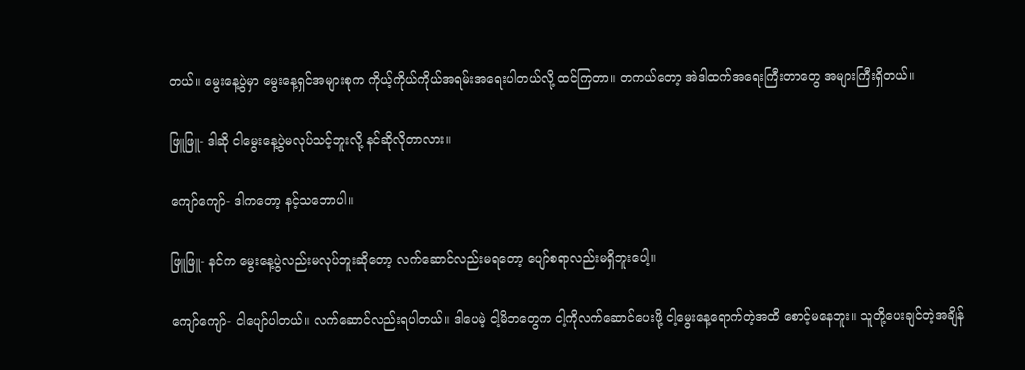တယ်။ မွေးနေ့ပွဲမှာ မွေးနေ့ရှင်အများစုက ကိုယ့်ကိုယ်ကိုယ်အရမ်းအရေးပါတယ်လို့ ထင်ကြတာ။ တကယ်တော့ အဲဒါထက်အရေးကြီးတာတွေ အများကြီးရှိတယ်။

ဖြူဖြူ- ဒါဆို ငါမွေးနေ့ပွဲမလုပ်သင့်ဘူးလို့ နင်ဆိုလိုတာလား။

ကျော်ကျော်- ဒါကတော့ နင့်သဘောပါ။

ဖြူဖြူ- နင်က မွေးနေ့ပွဲလည်းမလုပ်ဘူးဆိုတော့ လက်ဆောင်လည်းမရတော့ ပျော်စရာလည်းမရှိဘူးပေါ့။

ကျော်ကျော်- ငါပျော်ပါတယ်။ လက်ဆောင်လည်းရပါတယ်။ ဒါပေမဲ့ ငါ့မိဘတွေက ငါ့ကိုလက်ဆောင်ပေးဖို့ ငါ့မွေးနေ့ရောက်တဲ့အထိ စောင့်မနေဘူး။ သူတို့ပေးချင်တဲ့အချိန်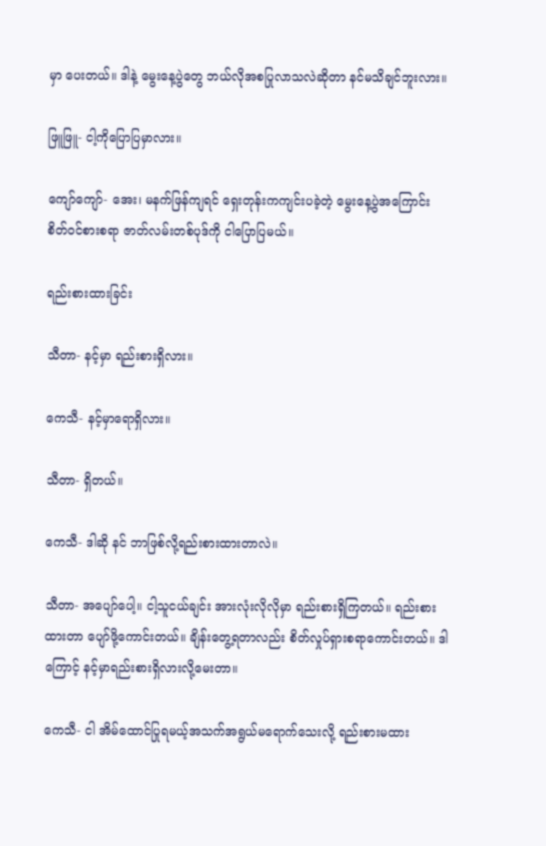မှာ ပေးတယ်။ ဒါနဲ့ မွေးနေ့ပွဲတွေ ဘယ်လိုအစပြုလာသလဲဆိုတာ နင်မသိချင်ဘူးလား။

ဖြူဖြူ- ငါ့ကိုပြောပြမှာလား။

ကျော်ကျော်- အေး၊ မနက်ဖြန်ကျရင် ရှေးတုန်းကကျင်းပခဲ့တဲ့ မွေးနေ့ပွဲအကြောင်း စိတ်ဝင်စားစရာ ဇာတ်လမ်းတစ်ပုဒ်ကို ငါပြောပြမယ်။

ရည်းစားထားခြင်း

သီတာ- နင့်မှာ ရည်းစားရှိလား။

ကေသီ- နင့်မှာရောရှိလား။

သီတာ- ရှိတယ်။

ကေသီ- ဒါဆို နင် ဘာဖြစ်လို့ရည်းစားထားတာလဲ။

သီတာ- အပျော်ပေါ့။ ငါ့သူငယ်ချင်း အားလုံးလိုလိုမှာ ရည်းစားရှိကြတယ်။ ရည်းစားထားတာ ပျော်ဖို့ကောင်းတယ်။ ချိန်းတွေ့ရတာလည်း စိတ်လှုပ်ရှားစရာကောင်းတယ်။ ဒါကြောင့် နင့်မှာရည်းစားရှိလားလို့မေးတာ။

ကေသီ- ငါ အိမ်ထောင်ပြုရမယ့်အသက်အရွယ်မရောက်သေးလို့ ရည်းစားမထား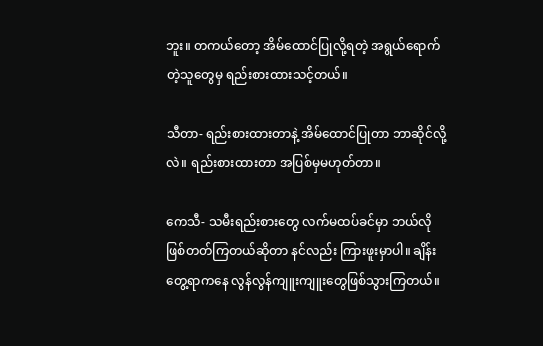ဘူး။ တကယ်တော့ အိမ်ထောင်ပြုလို့ရတဲ့ အရွယ်ရောက်တဲ့သူတွေမှ ရည်းစားထားသင့်တယ်။

သီတာ- ရည်းစားထားတာနဲ့ အိမ်ထောင်ပြုတာ ဘာဆိုင်လို့လဲ။ ရည်းစားထားတာ အပြစ်မှမဟုတ်တာ။

ကေသီ- သမီးရည်းစားတွေ လက်မထပ်ခင်မှာ ဘယ်လိုဖြစ်တတ်ကြတယ်ဆိုတာ နင်လည်း ကြားဖူးမှာပါ။ ချိန်းတွေ့ရာကနေ လွန်လွန်ကျူးကျူးတွေဖြစ်သွားကြတယ်။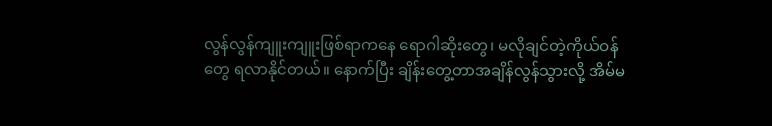လွန်လွန်ကျူးကျူးဖြစ်ရာကနေ ရောဂါဆိုးတွေ၊ မလိုချင်တဲ့ကိုယ်ဝန်တွေ ရလာနိုင်တယ်။ နောက်ပြီး ချိန်းတွေ့တာအချိန်လွန်သွားလို့ အိမ်မ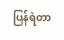ပြန်ရဲတာ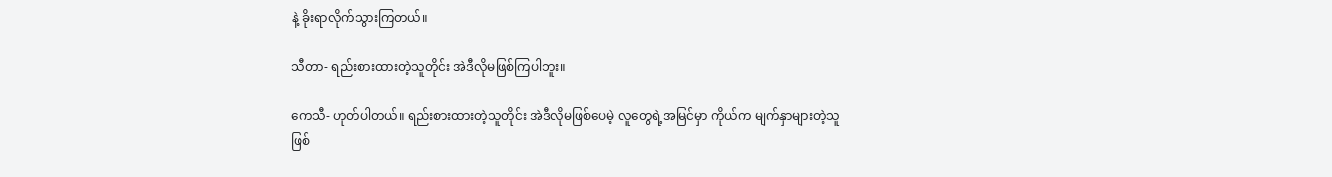နဲ့ ခိုးရာလိုက်သွားကြတယ်။

သီတာ- ရည်းစားထားတဲ့သူတိုင်း အဲဒီလိုမဖြစ်ကြပါဘူး။

ကေသီ- ဟုတ်ပါတယ်။ ရည်းစားထားတဲ့သူတိုင်း အဲဒီလိုမဖြစ်ပေမဲ့ လူတွေရဲ့အမြင်မှာ ကိုယ်က မျက်နှာများတဲ့သူဖြစ်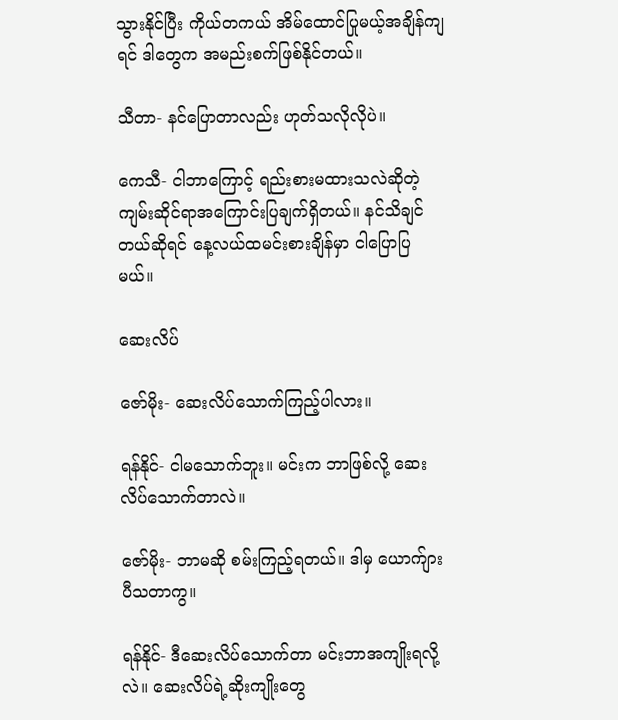သွားနိုင်ပြီး ကိုယ်တကယ် အိမ်ထောင်ပြုမယ့်အချိန်ကျရင် ဒါတွေက အမည်းစက်ဖြစ်နိုင်တယ်။

သီတာ- နင်ပြောတာလည်း ဟုတ်သလိုလိုပဲ။

ကေသီ- ငါဘာကြောင့် ရည်းစားမထားသလဲဆိုတဲ့ ကျမ်းဆိုင်ရာအကြောင်းပြချက်ရှိတယ်။ နင်သိချင်တယ်ဆိုရင် နေ့လယ်ထမင်းစားချိန်မှာ ငါပြောပြမယ်။

ဆေးလိပ်

ဇော်မိုး- ဆေးလိပ်သောက်ကြည့်ပါလား။

ရန်နိုင်- ငါမသောက်ဘူး။ မင်းက ဘာဖြစ်လို့ ဆေးလိပ်သောက်တာလဲ။

ဇော်မိုး- ဘာမဆို စမ်းကြည့်ရတယ်။ ဒါမှ ယောက်ျားပီသတာကွ။

ရန်နိုင်- ဒီဆေးလိပ်သောက်တာ မင်းဘာအကျိုးရလို့လဲ။ ဆေးလိပ်ရဲ့ဆိုးကျိုးတွေ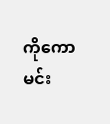ကိုကော မင်း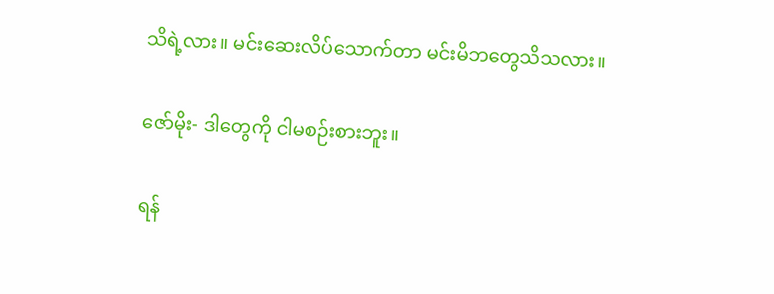သိရဲ့လား။ မင်းဆေးလိပ်သောက်တာ မင်းမိဘတွေသိသလား။

ဇော်မိုး- ဒါတွေကို ငါမစဉ်းစားဘူး။

ရန်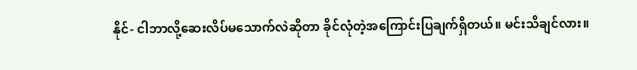နိုင်- ငါဘာလို့ဆေးလိပ်မသောက်လဲဆိုတာ ခိုင်လုံတဲ့အကြောင်းပြချက်ရှိတယ်။ မင်းသိချင်လား။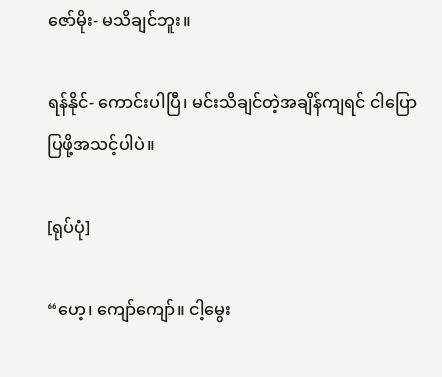ဇော်မိုး- မသိချင်ဘူး။

ရန်နိုင်- ကောင်းပါပြီ၊ မင်းသိချင်တဲ့အချိန်ကျရင် ငါပြောပြဖို့အသင့်ပါပဲ။

[ရုပ်ပုံ]

“ဟေ့၊ ကျော်ကျော်။ ငါ့မွေး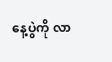နေ့ပွဲကို လာ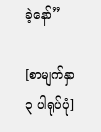ခဲ့နော်”

[စာမျက်နှာ ၃ ပါရုပ်ပုံ]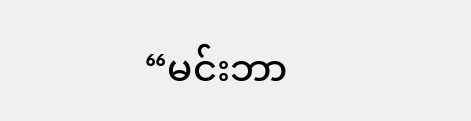“မင်းဘာ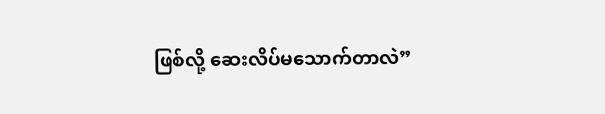ဖြစ်လို့ ဆေးလိပ်မသောက်တာလဲ”